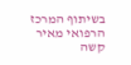בשיתוף המרכז הרפואי מאיר
קשה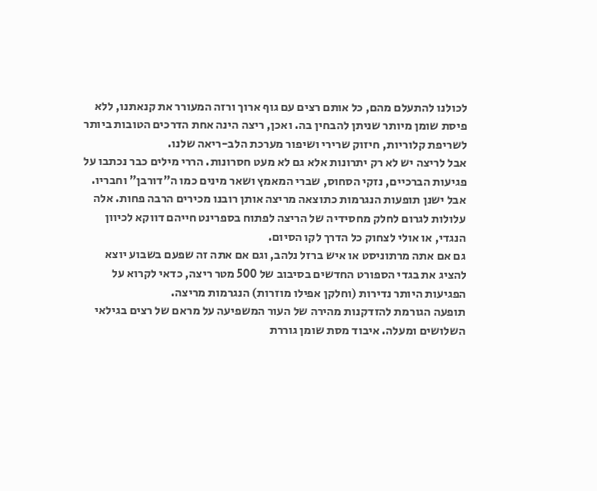לכולנו להתעלם מהם, כל אותם רצים עם גוף ארוך ורזה המעורר את קנאתנו, ללא פיסת שומן מיותר שניתן להבחין בה. ואכן, ריצה הינה אחת הדרכים הטובות ביותר לשריפת קלוריות, חיזוק שרירי ושיפור מערכת הלב-ריאה שלנו.
אבל לריצה יש לא רק יתרונות אלא גם לא מעט חסרונות. הררי מילים כבר נכתבו על פגיעות הברכיים, נזקי הסחוס, שברי המאמץ ושאר מינים כמו ה"דורבן" וחבריו.
אבל ישנן תופעות הנגרמות כתוצאה מריצה אותן רובנו מכירים הרבה פחות. אלה עלולות לגרום לחלק מחסידיה של הריצה לפתוח בספרינט חייהם דווקא לכיוון הנגדי, או אולי לצחוק כל הדרך לקו הסיום.
גם אם אתה מרתוניסט או איש ברזל נלהב, וגם אם אתה זה שפעם בשבוע יוצא להציג את בגדי הספורט החדשים בסיבוב של 500 מטר ריצה, כדאי לקרוא על הפגיעות היותר נדירות (וחלקן אפילו מוזרות) הנגרמות מריצה.
תופעה הגורמת להזדקנות מהירה של העור המשפיעה על מראם של רצים בגילאי השלושים ומעלה. איבוד מסת שומן גוררת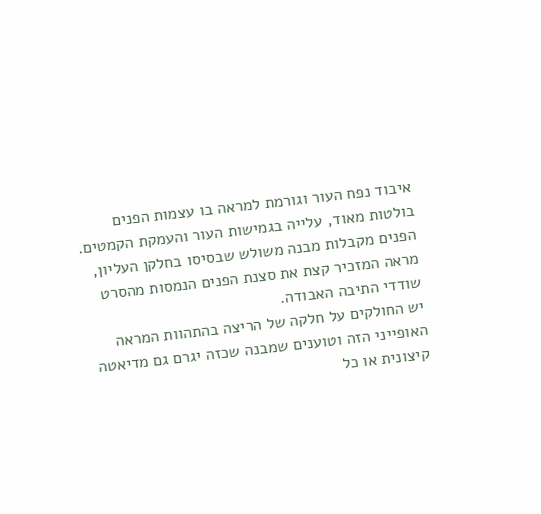איבוד נפח העור וגורמת למראה בו עצמות הפנים בולטות מאוד, עלייה בגמישות העור והעמקת הקמטים.
הפנים מקבלות מבנה משולש שבסיסו בחלקן העליון, מראה המזכיר קצת את סצנת הפנים הנמסות מהסרט שודדי התיבה האבודה.
יש החולקים על חלקה של הריצה בהתהוות המראה האופייני הזה וטוענים שמבנה שכזה יגרם גם מדיאטה קיצונית או כל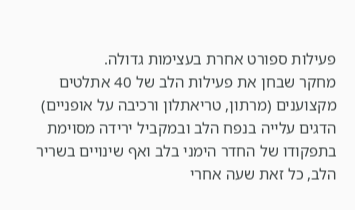פעילות ספורט אחרת בעצימות גדולה.
מחקר שבחן את פעילות הלב של 40 אתלטים מקצוענים (מרתון, טריאתלון ורכיבה על אופניים) הדגים עלייה בנפח הלב ובמקביל ירידה מסוימת בתפקודו של החדר הימני בלב ואף שינויים בשריר הלב, כל זאת שעה אחרי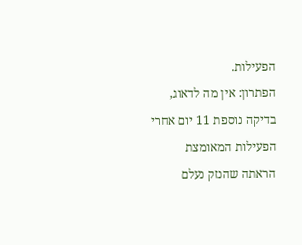הפעילות.
הפתרון: אין מה לדאוג, בדיקה נוספת 11 יום אחרי הפעילות המאומצת הראתה שהנזק נעלם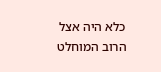כלא היה אצל הרוב המוחלט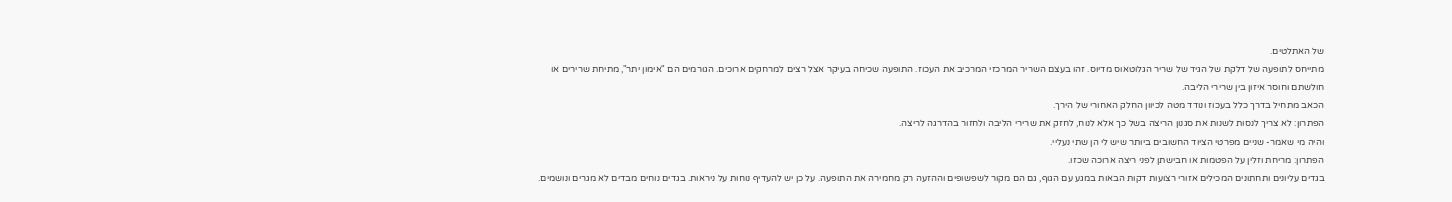של האתלטים.
מתייחס לתופעה של דלקת של הגיד של שריר הגלוטאוס מדיוס. זהו בעצם השריר המרכזי המרכיב את העכוז. התופעה שכיחה בעיקר אצל רצים למרחקים ארוכים. הגורמים הם "אימון יתר", מתיחת שרירים או חולשתם וחוסר איזון בין שרירי הליבה.
הכאב מתחיל בדרך כלל בעכוז ונודד מטה לכיוון החלק האחורי של הירך.
הפתרון: לא צריך לנסות לשנות את סגנון הריצה בשל כך אלא לנוח, לחזק את שרירי הליבה ולחזור בהדרגה לריצה.
והיה מי שאמר- שניים מפרטי הציוד החשובים ביותר שיש לי הן שתי נעליי.
הפתרון: מריחת וזלין על הפטמות או חבישתן לפני ריצה ארוכה שכזו.
בגדים עליונים ותחתונים המכילים אזורי רצועות דקות הבאות במגע עם הגוף, גם הם מקור לשפשופים וההזעה רק מחמירה את התופעה. על כן יש להעדיף נוחות על ניראות. בגדים נוחים מבדים לא מגרים ונושמים.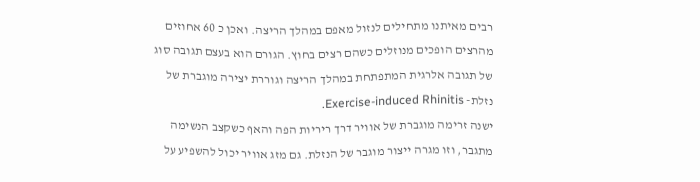רבים מאיתנו מתחילים לנזול מאפם במהלך הריצה. ואכן כ 60 אחוזים מהרצים הופכים מנוזלים כשהם רצים בחוץ. הגורם הוא בעצם תגובה סוג של תגובה אלרגית המתפתחת במהלך הריצה וגוררת יצירה מוגברת של נזלת- Exercise-induced Rhinitis.
ישנה זרימה מוגברת של אוויר דרך ריריות הפה והאף כשקצב הנשימה מתגבר, וזו מגרה ייצור מוגבר של הנזלת. גם מזג אוויר יכול להשפיע על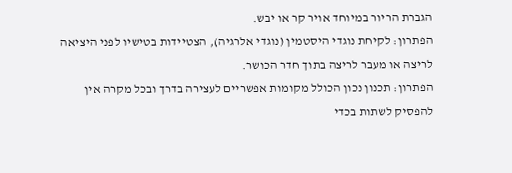הגברת הריור במיוחד אויר קר או יבש.
הפתרון: לקיחת נוגדי היסטמין (נוגדי אלרגיה), הצטיידות בטישיו לפני היציאה לריצה או מעבר לריצה בתוך חדר הכושר.
הפתרון: תכנון נכון הכולל מקומות אפשריים לעצירה בדרך ובכל מקרה אין להפסיק לשתות בכדי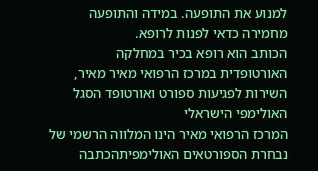למנוע את התופעה. במידה והתופעה מחמירה כדאי לפנות לרופא.
הכותב הוא רופא בכיר במחלקה האורטופדית במרכז הרפואי מאיר מאיר, השירות לפגיעות ספורט ואורטופד הסגל האולימפי הישראלי
המרכז הרפואי מאיר הינו המלווה הרשמי של נבחרת הספורטאים האולימפיתהכתבה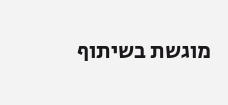מוגשת בשיתוף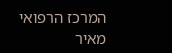המרכז הרפואי מאיר